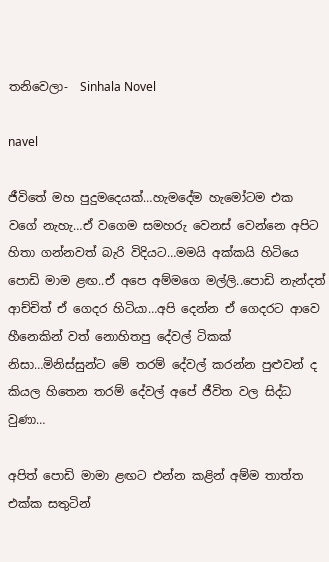තනිවෙලා-  Sinhala Novel

navel

ජීවිතේ මහ පුදුමදෙයක්…හැමදේම හැමෝටම එක වගේ නැහැ…ඒ වගෙම සමහරු වෙනස් වෙන්නෙ අපිට හිතා ගන්නවත් බැරි විදියට…මමයි අක්කයි හිටියෙ පොඩි මාම ළඟ..ඒ අපෙ අම්මගෙ මල්ලි..පොඩි නැන්දත් ආච්චිත් ඒ ගෙදර හිටියා…අපි දෙන්න ඒ ගෙදරට ආවෙ හීනෙකින් වත් නොහිතපු දේවල් ටිකක් නිසා…මිනිස්සුන්ට මේ තරම් දේවල් කරන්න පුළුවන් ද කියල හිතෙන තරම් දේවල් අපේ ජීවිත වල සිද්ධ වුණා…

අපිත් පොඩි මාමා ළඟට එන්න කළින් අම්ම තාත්ත එක්ක සතුටින්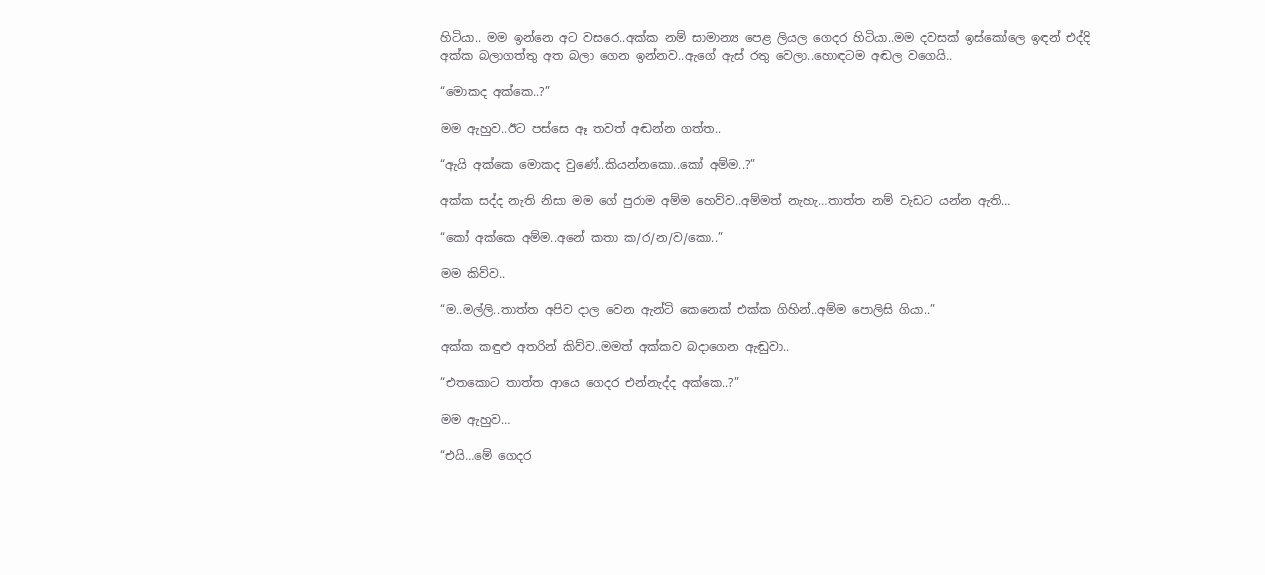හිටියා.. මම ඉන්නෙ අට වසරෙ..අක්ක නම් සාමාන්‍ය පෙළ ලියල ගෙදර හිටියා..මම දවසක් ඉස්කෝලෙ ඉඳන් එද්දි අක්ක බලාගත්තු අත බලා ගෙන ඉන්නව..ඇගේ ඇස් රතු වෙලා..හොඳටම අඬල වගෙයි..

“මොකද අක්කෙ..?”

මම ඇහුව..ඊට පස්සෙ ඈ තවත් අඬන්න ගත්ත..

“ඇයි අක්කෙ මොකද වුණේ..කියන්නකො..කෝ අම්ම..?”

අක්ක සද්ද නැති නිසා මම ගේ පුරාම අම්ම හෙව්ව..අම්මත් නැහැ…තාත්ත නම් වැඩට යන්න ඇති…

“කෝ අක්කෙ අම්ම..අනේ කතා ක/ර/න/ව/කො..”

මම කිව්ව..

“ම..මල්ලි..තාත්ත අපිව දාල වෙන ඇන්ටි කෙනෙක් එක්ක ගිහින්..අම්ම පොලිසි ගියා..”

අක්ක කඳුළු අතරින් කිව්ව..මමත් අක්කව බදාගෙන ඇඬුවා..

“එතකොට තාත්ත ආයෙ ගෙදර එන්නැද්ද අක්කෙ..?”

මම ඇහුව…

“එයි…මේ ගෙදර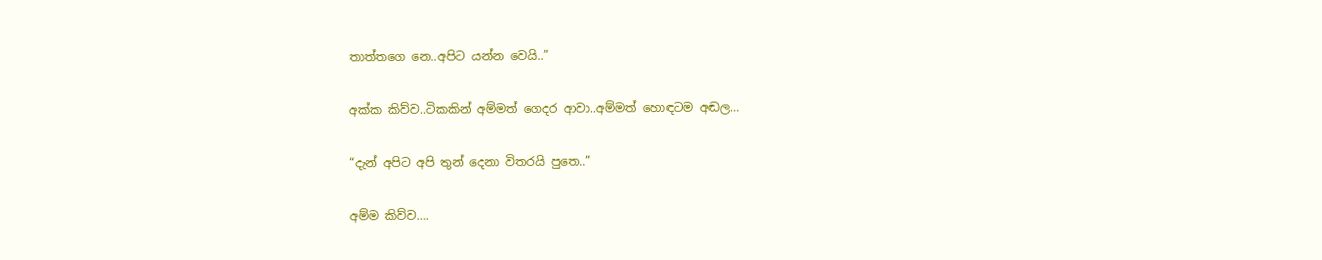තාත්තගෙ නෙ..අපිට යන්න වෙයි..”

අක්ක කිව්ව..ටිකකින් අම්මත් ගෙදර ආවා..අම්මත් හොඳටම අඬල…

“දැන් අපිට අපි තුන් දෙනා විතරයි පුතෙ..”

අම්ම කිව්ව….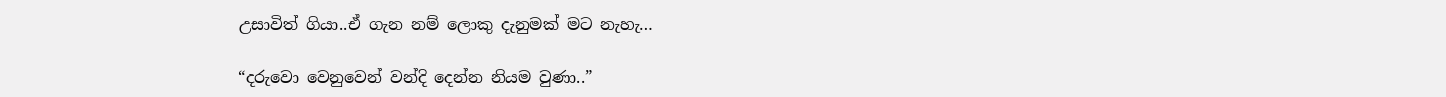උසාවිත් ගියා..ඒ ගැන නම් ලොකු දැනුමක් මට නැහැ…

“දරුවො වෙනුවෙන් වන්දි දෙන්න නියම වුණා..”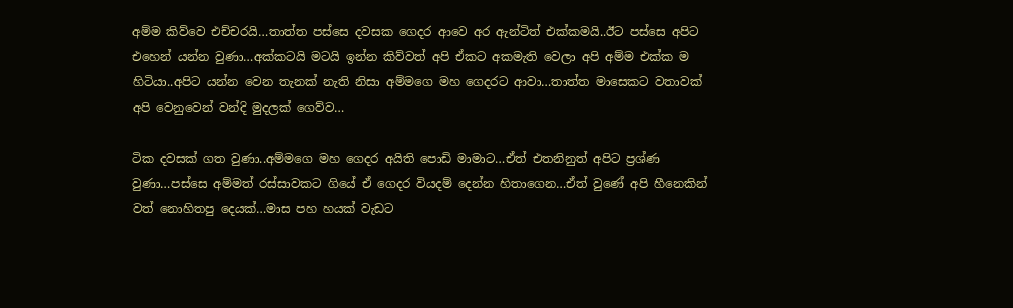අම්ම කිව්වෙ එච්චරයි…තාත්ත පස්සෙ දවසක ගෙදර ආවෙ අර ඇන්ටිත් එක්කමයි..ඊට පස්සෙ අපිට එහෙන් යන්න වුණා…අක්කටයි මටයි ඉන්න කිව්වත් අපි ඒකට අකමැති වෙලා අපි අම්ම එක්ක ම හිටියා..අපිට යන්න වෙන තැනක් නැති නිසා අම්මගෙ මහ ගෙදරට ආවා…තාත්ත මාසෙකට වතාවක් අපි වෙනුවෙන් වන්දි මුදලක් ගෙව්ව…

ටික දවසක් ගත වුණා..අම්මගෙ මහ ගෙදර අයිති පොඩි මාමාට…ඒත් එතනිනුත් අපිට ප්‍රශ්ණ වුණා…පස්සෙ අම්මත් රස්සාවකට ගියේ ඒ ගෙදර වියදම් දෙන්න හිතාගෙන…ඒත් වුණේ අපි හීනෙකින් වත් නොහිතපු දෙයක්…මාස පහ හයක් වැඩට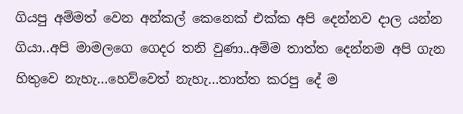ගියපු අම්මත් වෙන අන්කල් කෙනෙක් එක්ක අපි දෙන්නව දාල යන්න ගියා..අපි මාමලගෙ ගෙදර තනි වුණා..අම්ම තාත්ත දෙන්නම අපි ගැන හිතුවෙ නැහැ…හෙව්වෙත් නැහැ…තාත්ත කරපු දේ ම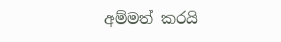අම්මත් කරයි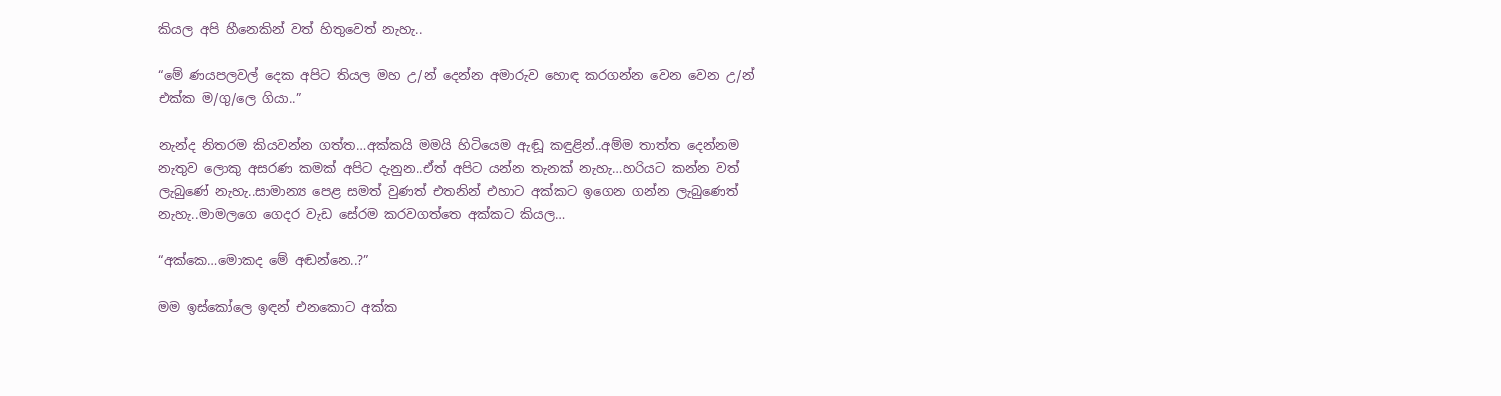කියල අපි හීනෙකින් වත් හිතුවෙත් නැහැ..

“මේ ණයපලවල් දෙක අපිට තියල මහ උ/න් දෙන්න අමාරුව හොඳ කරගන්න වෙන වෙන උ/න් එක්ක ම/ගු/ලෙ ගියා..”

නැන්ද නිතරම කියවන්න ගත්ත…අක්කයි මමයි හිටියෙම ඇඬූ කඳුළින්..අම්ම තාත්ත දෙන්නම නැතුව ලොකු අසරණ කමක් අපිට දැනුන..ඒත් අපිට යන්න තැනක් නැහැ…හරියට කන්න වත් ලැබුණේ නැහැ..සාමාන්‍ය පෙළ සමත් වුණත් එතනින් එහාට අක්කට ඉගෙන ගන්න ලැබුණෙත් නැහැ..මාමලගෙ ගෙදර වැඩ සේරම කරවගත්තෙ අක්කට කියල…

“අක්කෙ…මොකද මේ අඬන්නෙ..?”

මම ඉස්කෝලෙ ඉඳන් එනකොට අක්ක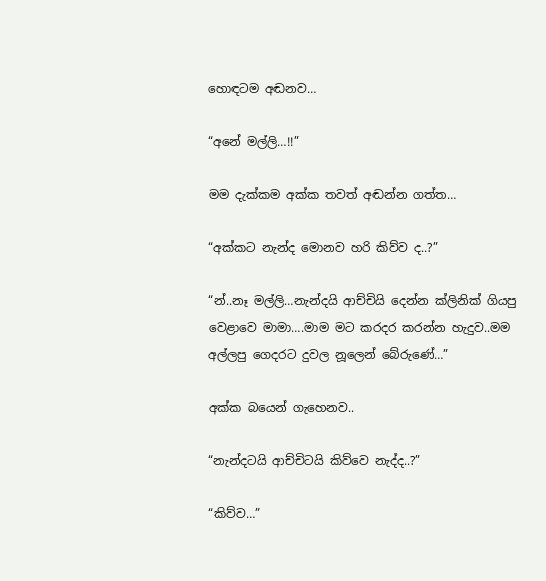හොඳටම අඬනව…

“අනේ මල්ලි…!!”

මම දැක්කම අක්ක තවත් අඬන්න ගත්ත…

“අක්කට නැන්ද මොනව හරි කිව්ව ද..?”

“න්..නෑ මල්ලි…නැන්දයි ආච්චියි දෙන්න ක්ලිනික් ගියපු වෙළාවෙ මාමා….මාම මට කරදර කරන්න හැදුව..මම අල්ලපු ගෙදරට දුවල නූලෙන් බේරුණේ…”

අක්ක බයෙන් ගැහෙනව..

“නැන්දටයි ආච්චිටයි කිව්වෙ නැද්ද..?”

“කිව්ව…”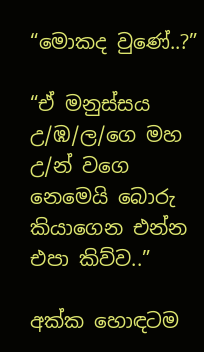“මොකද වුණේ..?”

“ඒ මනුස්සය උ/ඹ/ල/ගෙ මහ උ/න් වගෙ නෙමෙයි බොරු කියාගෙන එන්න එපා කිව්ව..”

අක්ක හොඳටම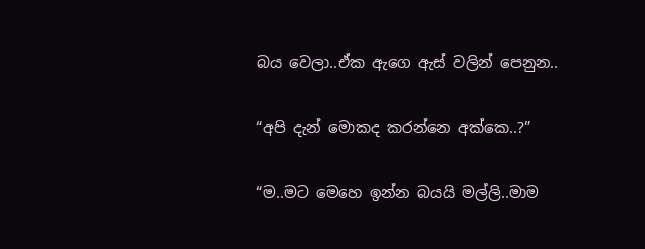බය වෙලා..ඒක ඇගෙ ඇස් වලින් පෙනුන..

“අපි දැන් මොකද කරන්නෙ අක්කෙ..?”

“ම..මට මෙහෙ ඉන්න බයයි මල්ලි..මාම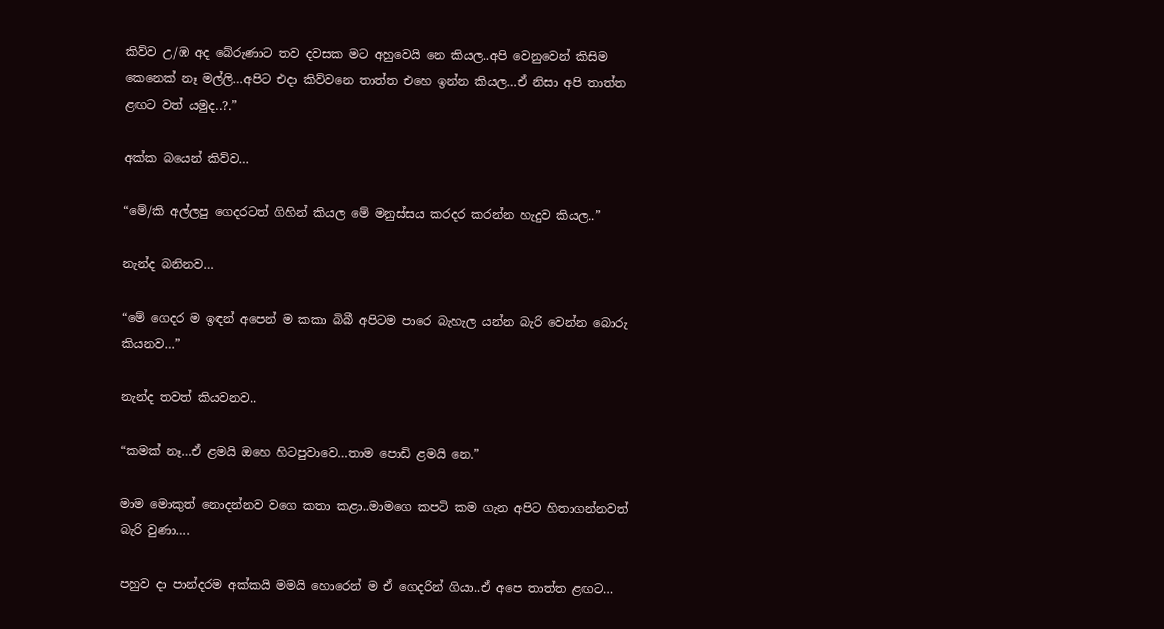කිව්ව උ/ඹ අද බේරුණාට තව දවසක මට අහුවෙයි නෙ කියල..අපි වෙනුවෙන් කිසිම කෙනෙක් නෑ මල්ලි…අපිට එදා කිව්වනෙ තාත්ත එහෙ ඉන්න කියල…ඒ නිසා අපි තාත්ත ළඟට වත් යමුද..?.”

අක්ක බයෙන් කිව්ව…

“මේ/කි අල්ලපු ගෙදරටත් ගිහින් කියල මේ මනුස්සය කරදර කරන්න හැදුව කියල..”

නැන්ද බනිනව…

“මේ ගෙදර ම ඉඳන් අපෙන් ම කකා බිබී අපිටම පාරෙ බැහැල යන්න බැරි වෙන්න බොරු කියනව…”

නැන්ද තවත් කියවනව..

“කමක් නෑ…ඒ ළමයි ඔහෙ හිටපුවාවෙ…තාම පොඩි ළමයි නෙ.”

මාම මොකුත් නොදන්නව වගෙ කතා කළා..මාමගෙ කපටි කම ගැන අපිට හිතාගන්නවත් බැරි වුණා….

පහුව දා පාන්දරම අක්කයි මමයි හොරෙන් ම ඒ ගෙදරින් ගියා..ඒ අපෙ තාත්ත ළඟට…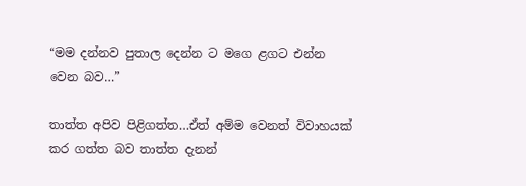“මම දන්නව පුතාල දෙන්න ට මගෙ ළගට එන්න වෙන බව…”

තාත්ත අපිව පිළිගත්ත…ඒත් අම්ම වෙනත් විවාහයක් කර ගත්ත බව තාත්ත දැනන්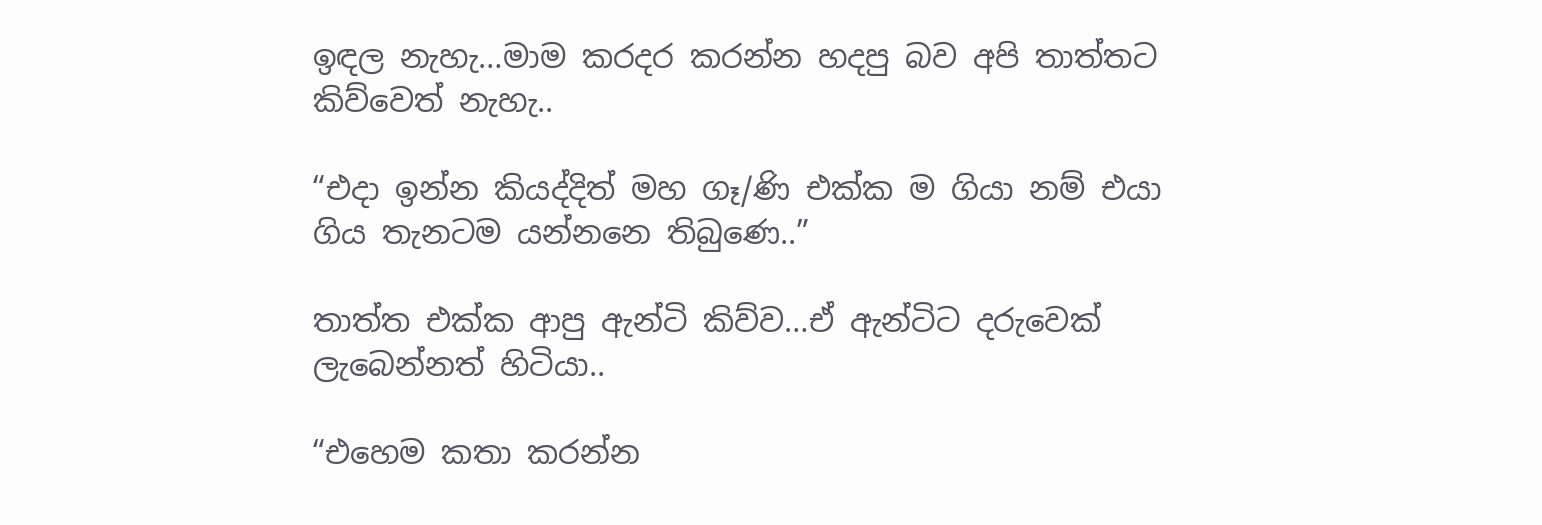ඉඳල නැහැ…මාම කරදර කරන්න හදපු බව අපි තාත්තට කිව්වෙත් නැහැ..

“එදා ඉන්න කියද්දිත් මහ ගෑ/ණි එක්ක ම ගියා නම් එයා ගිය තැනටම යන්නනෙ තිබුණෙ..”

තාත්ත එක්ක ආපු ඇන්ටි කිව්ව…ඒ ඇන්ටිට දරුවෙක් ලැබෙන්නත් හිටියා..

“එහෙම කතා කරන්න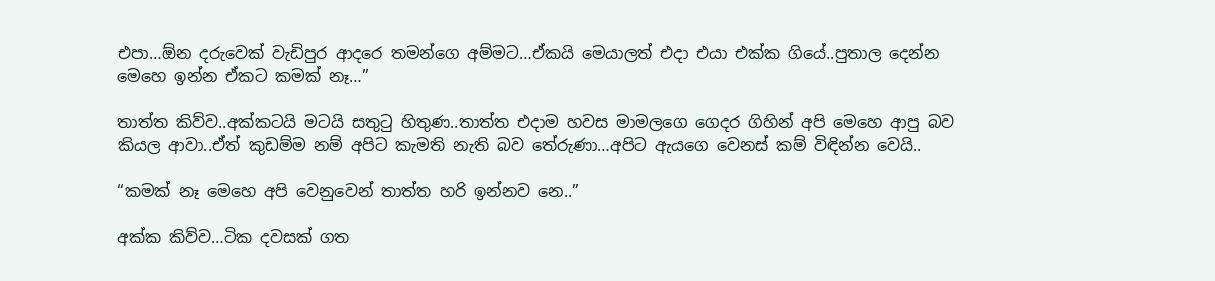එපා…ඕන දරුවෙක් වැඩිපුර ආදරෙ තමන්ගෙ අම්මට…ඒකයි මෙයාලත් එදා එයා එක්ක ගියේ..පුතාල දෙන්න මෙහෙ ඉන්න ඒකට කමක් නෑ…”

තාත්ත කිව්ව..අක්කටයි මටයි සතුටු හිතුණ..තාත්ත එදාම හවස මාමලගෙ ගෙදර ගිහින් අපි මෙහෙ ආපු බව කියල ආවා..ඒත් කුඩම්ම නම් අපිට කැමති නැති බව තේරුණා…අපිට ඇයගෙ වෙනස් කම් විඳින්න වෙයි..

“කමක් නෑ මෙහෙ අපි වෙනුවෙන් තාත්ත හරි ඉන්නව නෙ..”

අක්ක කිව්ව…ටික දවසක් ගත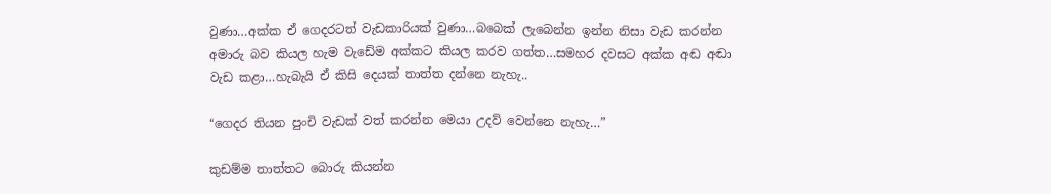වුණා…අක්ක ඒ ගෙදරටත් වැඩකාරියක් වුණා…බබෙක් ලැබෙන්න ඉන්න නිසා වැඩ කරන්න අමාරු බව කියල හැම වැඩේම අක්කට කියල කරව ගත්ත…සමහර දවසට අක්ක අඬ අඬා වැඩ කළා…හැබැයි ඒ කිසි දෙයක් තාත්ත දන්නෙ නැහැ..

“ගෙදර තියන පුංචි වැඩක් වත් කරන්න මෙයා උදව් වෙන්නෙ නැහැ…”

කුඩම්ම තාත්තට බොරු කියන්න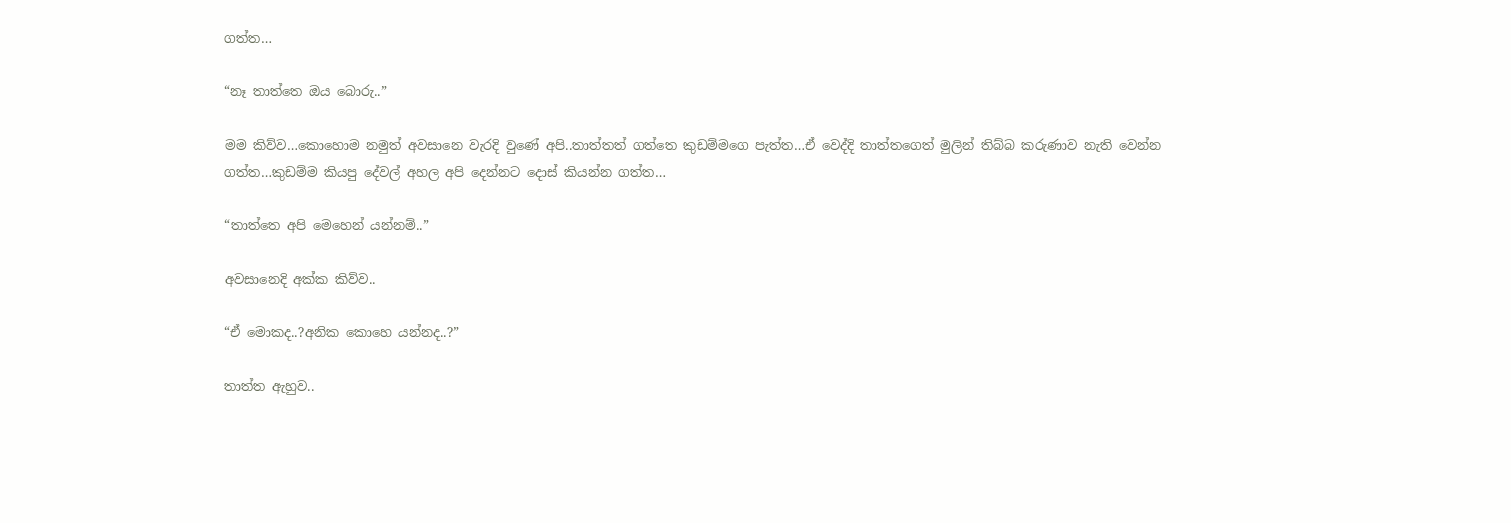ගත්ත…

“නෑ තාත්තෙ ඔය බොරු..”

මම කිව්ව…කොහොම නමුත් අවසානෙ වැරදි වුණේ අපි..තාත්තත් ගත්තෙ කුඩම්මගෙ පැත්ත…ඒ වෙද්දි තාත්තගෙත් මුලින් තිබ්බ කරුණාව නැති වෙන්න ගත්ත…කුඩම්ම කියපු දේවල් අහල අපි දෙන්නට දොස් කියන්න ගත්ත…

“තාත්තෙ අපි මෙහෙන් යන්නම්..”

අවසානෙදි අක්ක කිව්ව..

“ඒ මොකද..?අනික කොහෙ යන්නද..?”

තාත්ත ඇහුව..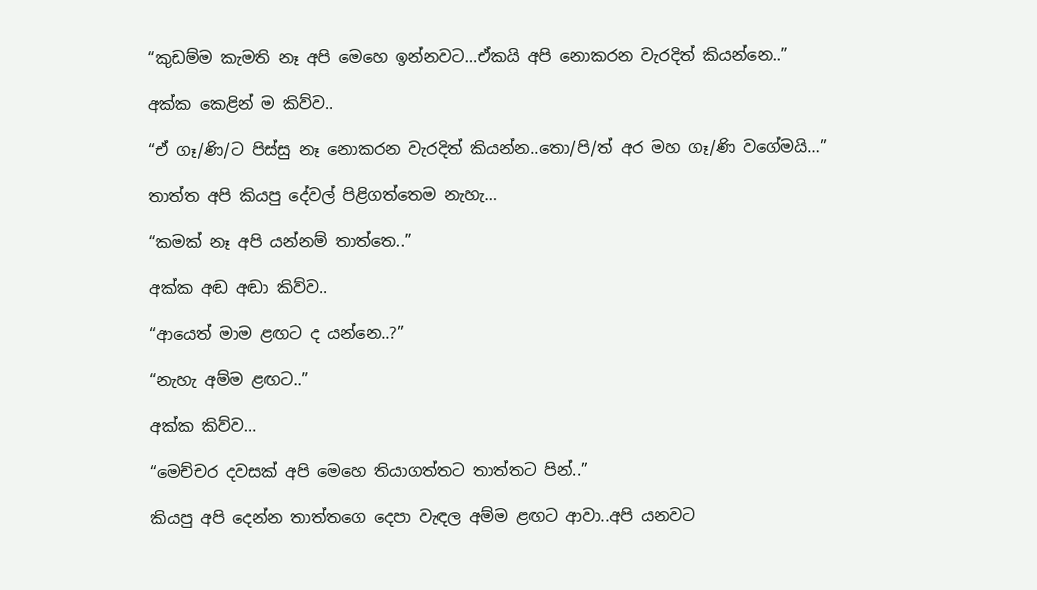“කුඩම්ම කැමති නෑ අපි මෙහෙ ඉන්නවට…ඒකයි අපි නොකරන වැරදිත් කියන්නෙ..”

අක්ක කෙළින් ම කිව්ව..

“ඒ ගෑ/ණි/ට පිස්සු නෑ නොකරන වැරදිත් කියන්න..තො/පි/ත් අර මහ ගෑ/ණි වගේමයි…”

තාත්ත අපි කියපු දේවල් පිළිගත්තෙම නැහැ…

“කමක් නෑ අපි යන්නම් තාත්තෙ..”

අක්ක අඬ අඬා කිව්ව..

“ආයෙත් මාම ළඟට ද යන්නෙ..?”

“නැහැ අම්ම ළඟට..”

අක්ක කිව්ව…

“මෙච්චර දවසක් අපි මෙහෙ තියාගත්තට තාත්තට පින්..”

කියපු අපි දෙන්න තාත්තගෙ දෙපා වැඳල අම්ම ළඟට ආවා..අපි යනවට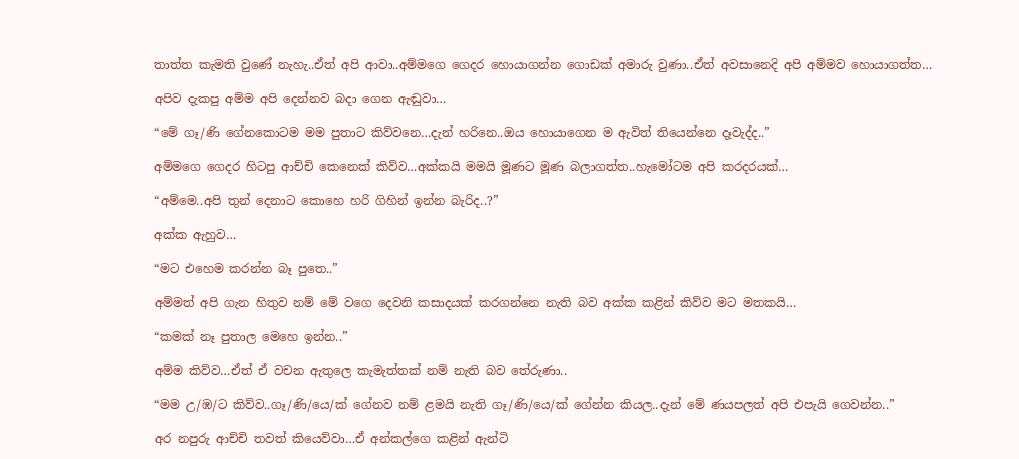තාත්ත කැමති වුණේ නැහැ..ඒත් අපි ආවා..අම්මගෙ ගෙදර හොයාගන්න ගොඩක් අමාරු වුණා..ඒත් අවසානෙදි අපි අම්මව හොයාගත්ත…

අපිව දැකපු අම්ම අපි දෙන්නව බදා ගෙන ඇඬුවා…

“මේ ගෑ/ණි ගේනකොටම මම පුතාට කිව්වනෙ…දැන් හරිනෙ..ඔය හොයාගෙන ම ඇවිත් තියෙන්නෙ දෑවැද්ද..”

අම්මගෙ ගෙදර හිටපු ආච්චි කෙනෙක් කිව්ව…අක්කයි මමයි මූණට මූණ බලාගත්ත..හැමෝටම අපි කරදරයක්…

“අම්මෙ..අපි තුන් දෙනාට කොහෙ හරි ගිහින් ඉන්න බැරිද..?”

අක්ක ඇහුව…

“මට එහෙම කරන්න බෑ පුතෙ..”

අම්මත් අපි ගැන හිතුව නම් මේ වගෙ දෙවනි කසාදයක් කරගන්නෙ නැති බව අක්ක කළින් කිව්ව මට මතකයි…

“කමක් නෑ පුතාල මෙහෙ ඉන්න..”

අම්ම කිව්ව…ඒත් ඒ වචන ඇතුලෙ කැමැත්තක් නම් නැති බව තේරුණා..

“මම උ/ඹ/ට කිව්ව..ගෑ/ණි/යෙ/ක් ගේනව නම් ළමයි නැති ගෑ/ණි/යෙ/ක් ගේන්න කියල..දැන් මේ ණයපලත් අපි එපැයි ගෙවන්න..”

අර නපුරු ආච්චි තවත් කියෙව්වා…ඒ අන්කල්ගෙ කළින් ඇන්ටි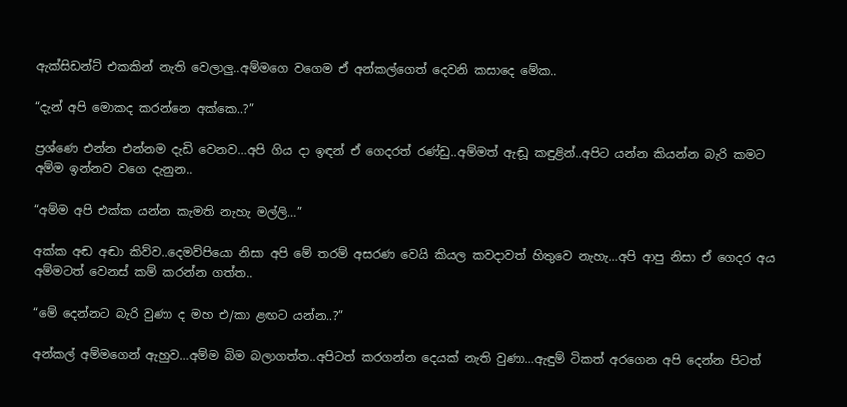ඇක්සිඩන්ට් එකකින් නැති වෙලාලු..අම්මගෙ වගෙම ඒ අන්කල්ගෙත් දෙවනි කසාදෙ මේක..

“දැන් අපි මොකද කරන්නෙ අක්කෙ..?”

ප්‍රශ්ණෙ එන්න එන්නම දැඩි වෙනව…අපි ගිය දා ඉඳන් ඒ ගෙදරත් රණ්ඩු..අම්මත් ඇඬූ කඳුළින්..අපිට යන්න කියන්න බැරි කමට අම්ම ඉන්නව වගෙ දැනුන..

“අම්ම අපි එක්ක යන්න කැමති නැහැ මල්ලි…”

අක්ක අඬ අඬා කිව්ව..දෙමව්පියො නිසා අපි මේ තරම් අසරණ වෙයි කියල කවදාවත් හිතුවෙ නැහැ…අපි ආපු නිසා ඒ ගෙදර අය අම්මටත් වෙනස් කම් කරන්න ගත්ත..

“මේ දෙන්නට බැරි වුණා ද මහ එ/කා ළඟට යන්න..?”

අන්කල් අම්මගෙන් ඇහුව…අම්ම බිම බලාගත්ත..අපිටත් කරගන්න දෙයක් නැති වුණා…ඇඳුම් ටිකත් අරගෙන අපි දෙන්න පිටත්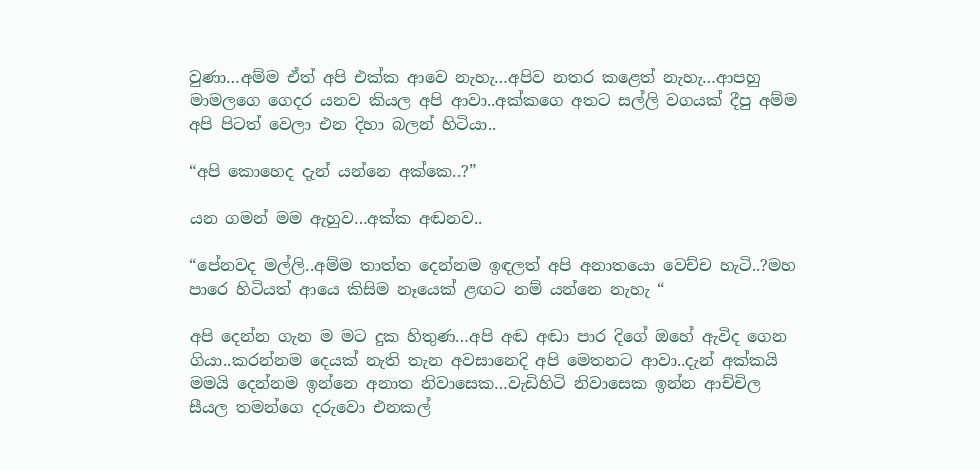වුණා…අම්ම ඒත් අපි එක්ක ආවෙ නැහැ…අපිව නතර කළෙත් නැහැ…ආපහු මාමලගෙ ගෙදර යනව කියල අපි ආවා..අක්කගෙ අතට සල්ලි වගයක් දීපු අම්ම අපි පිටත් වෙලා එන දිහා බලන් හිටියා..

“අපි කොහෙද දැන් යන්නෙ අක්කෙ..?”

යන ගමන් මම ඇහුව…අක්ක අඬනව..

“පේනවද මල්ලි..අම්ම තාත්ත දෙන්නම ඉඳලත් අපි අනාතයො වෙච්ච හැටි..?මහ පාරෙ හිටියත් ආයෙ කිසිම නෑයෙක් ළඟට නම් යන්නෙ නැහැ “

අපි දෙන්න ගැන ම මට දුක හිතුණ…අපි අඬ අඬා පාර දිගේ ඔහේ ඇවිද ගෙන ගියා..කරන්නම දෙයක් නැති තැන අවසානෙදි අපි මෙතනට ආවා..දැන් අක්කයි මමයි දෙන්නම ඉන්නෙ අනාත නිවාසෙක…වැඩිහිටි නිවාසෙක ඉන්න ආච්චිල සීයල තමන්ගෙ දරුවො එනකල්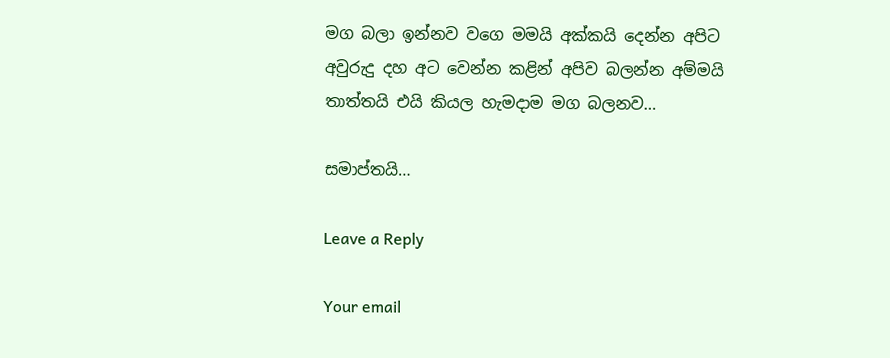මග බලා ඉන්නව වගෙ මමයි අක්කයි දෙන්න අපිට අවුරුදු දහ අට වෙන්න කළින් අපිව බලන්න අම්මයි තාත්තයි එයි කියල හැමදාම මග බලනව…

සමාප්තයි…

Leave a Reply

Your email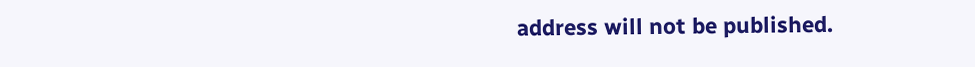address will not be published.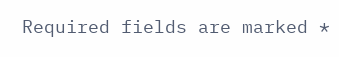Required fields are marked *